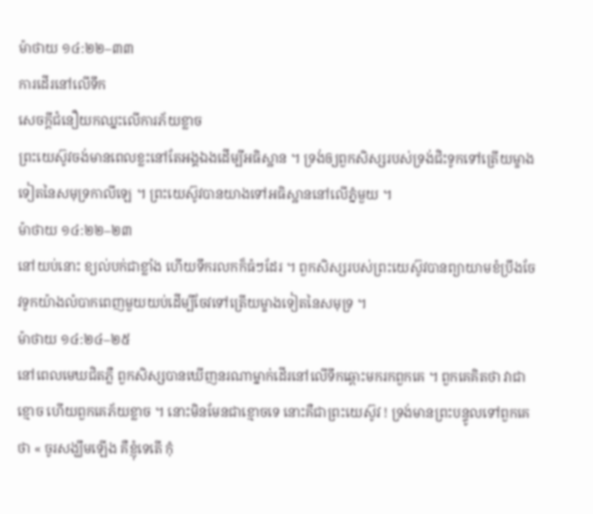ម៉ាថាយ ១៤:២២–៣៣
ការដើរនៅលើទឹក
សេចក្ដីជំនឿយកឈ្នះលើការភ័យខ្លាច
ព្រះយេស៊ូវចង់មានពេលខ្លះនៅតែអង្គឯងដើម្បីអធិស្ឋាន ។ ទ្រង់ឲ្យពួកសិស្សរបស់ទ្រង់ជិះទូកទៅត្រើយម្ខាងទៀតនៃសមុទ្រកាលីឡេ ។ ព្រះយេស៊ូវបានយាងទៅអធិស្ឋាននៅលើភ្នំមួយ ។
ម៉ាថាយ ១៤:២២–២៣
នៅយប់នោះ ខ្យល់បក់ជាខ្លាំង ហើយទឹករលកក៏ធំៗដែរ ។ ពួកសិស្សរបស់ព្រះយេស៊ូវបានព្យាយាមខំប្រឹងចែវទូកយ៉ាងលំបាកពេញមួយយប់ដើម្បីចែវទៅត្រើយម្ខាងទៀតនៃសមុទ្រ ។
ម៉ាថាយ ១៤:២៤–២៥
នៅពេលមេឃជិតភ្លឺ ពួកសិស្សបានឃើញនរណាម្នាក់ដើរនៅលើទឹកឆ្ពោះមករកពួកគេ ។ ពួកគេគិតថា វាជាខ្មោច ហើយពួកគេភ័យខ្លាច ។ នោះមិនមែនជាខ្មោចទេ នោះគឺជាព្រះយេស៊ូវ ! ទ្រង់មានព្រះបន្ទូលទៅពួកគេថា « ចូរសង្ឃឹមឡើង គឺខ្ញុំទេតើ កុំ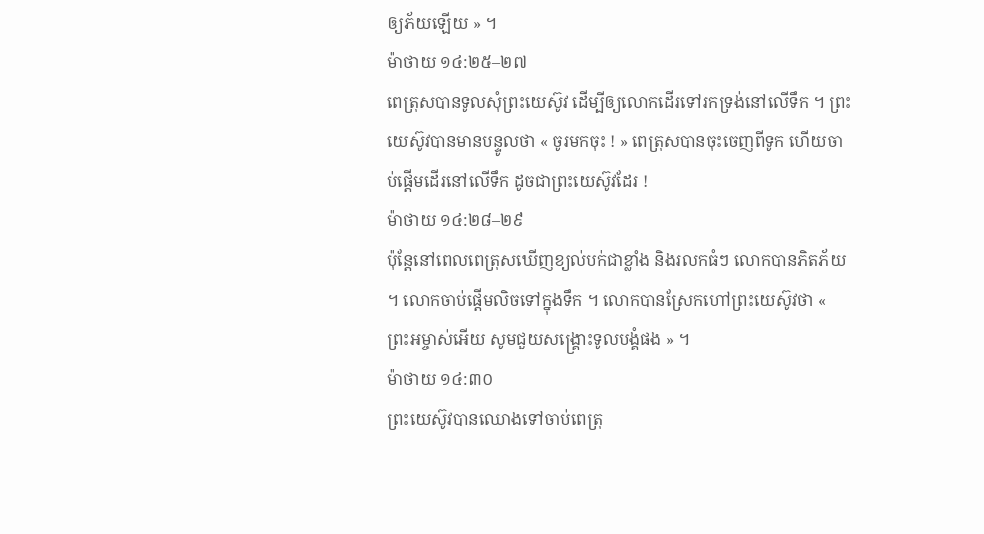ឲ្យភ័យឡើយ » ។
ម៉ាថាយ ១៤:២៥–២៧
ពេត្រុសបានទូលសុំព្រះយេស៊ូវ ដើម្បីឲ្យលោកដើរទៅរកទ្រង់នៅលើទឹក ។ ព្រះយេស៊ូវបានមានបន្ទូលថា « ចូរមកចុះ ! » ពេត្រុសបានចុះចេញពីទូក ហើយចាប់ផ្តើមដើរនៅលើទឹក ដូចជាព្រះយេស៊ូវដែរ !
ម៉ាថាយ ១៤:២៨–២៩
ប៉ុន្ដែនៅពេលពេត្រុសឃើញខ្យល់បក់ជាខ្លាំង និងរលកធំៗ លោកបានភិតភ័យ ។ លោកចាប់ផ្តើមលិចទៅក្នុងទឹក ។ លោកបានស្រែកហៅព្រះយេស៊ូវថា « ព្រះអម្ចាស់អើយ សូមជួយសង្គ្រោះទូលបង្គំផង » ។
ម៉ាថាយ ១៤:៣០
ព្រះយេស៊ូវបានឈោងទៅចាប់ពេត្រុ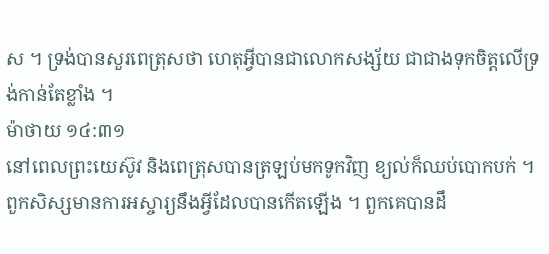ស ។ ទ្រង់បានសួរពេត្រុសថា ហេតុអ្វីបានជាលោកសង្ស័យ ជាជាងទុកចិត្តលើទ្រង់កាន់តែខ្លាំង ។
ម៉ាថាយ ១៤:៣១
នៅពេលព្រះយេស៊ូវ និងពេត្រុសបានត្រឡប់មកទូកវិញ ខ្យល់ក៏ឈប់បោកបក់ ។ ពួកសិស្សមានការអស្ចារ្យនឹងអ្វីដែលបានកើតឡើង ។ ពួកគេបានដឹ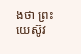ងថា ព្រះយេស៊ូវ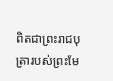ពិតជាព្រះរាជបុត្រារបស់ព្រះមែ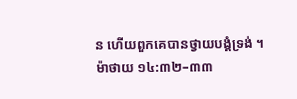ន ហើយពួកគេបានថ្វាយបង្គំទ្រង់ ។
ម៉ាថាយ ១៤:៣២–៣៣